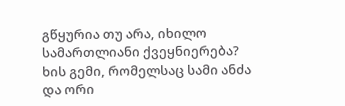გწყურია თუ არა, იხილო სამართლიანი ქვეყნიერება?
ხის გემი, რომელსაც სამი ანძა და ორი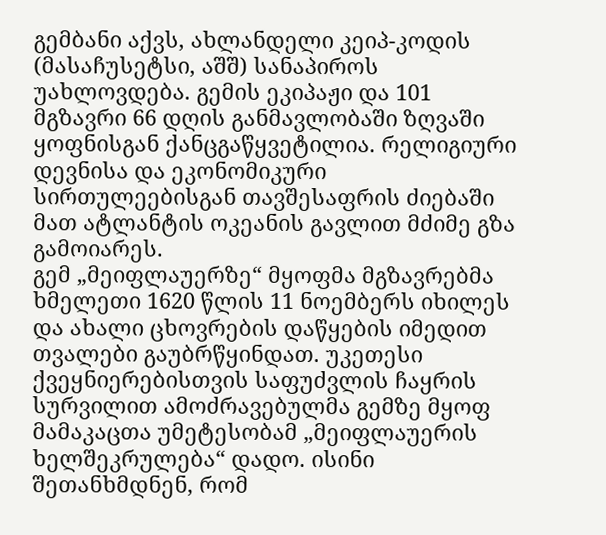გემბანი აქვს, ახლანდელი კეიპ-კოდის (მასაჩუსეტსი, აშშ) სანაპიროს უახლოვდება. გემის ეკიპაჟი და 101 მგზავრი 66 დღის განმავლობაში ზღვაში ყოფნისგან ქანცგაწყვეტილია. რელიგიური დევნისა და ეკონომიკური სირთულეებისგან თავშესაფრის ძიებაში მათ ატლანტის ოკეანის გავლით მძიმე გზა გამოიარეს.
გემ „მეიფლაუერზე“ მყოფმა მგზავრებმა ხმელეთი 1620 წლის 11 ნოემბერს იხილეს და ახალი ცხოვრების დაწყების იმედით თვალები გაუბრწყინდათ. უკეთესი ქვეყნიერებისთვის საფუძვლის ჩაყრის სურვილით ამოძრავებულმა გემზე მყოფ მამაკაცთა უმეტესობამ „მეიფლაუერის ხელშეკრულება“ დადო. ისინი შეთანხმდნენ, რომ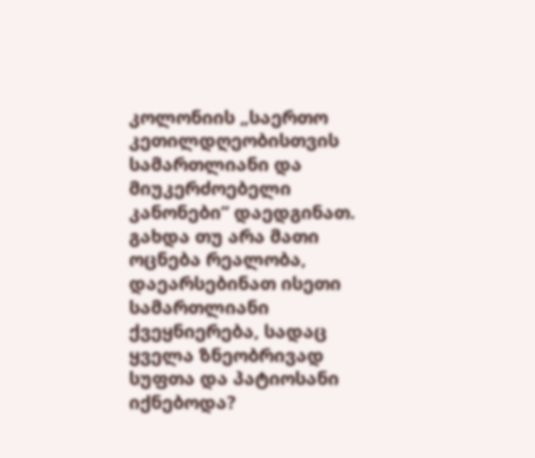კოლონიის „საერთო კეთილდღეობისთვის სამართლიანი და მიუკერძოებელი კანონები“ დაედგინათ. გახდა თუ არა მათი ოცნება რეალობა, დაეარსებინათ ისეთი სამართლიანი ქვეყნიერება, სადაც ყველა ზნეობრივად სუფთა და პატიოსანი იქნებოდა?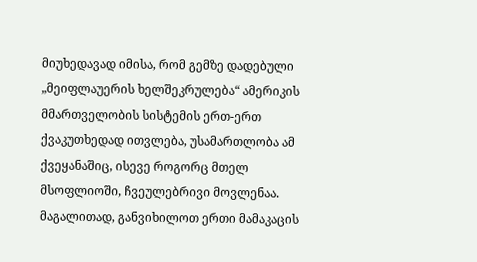მიუხედავად იმისა, რომ გემზე დადებული „მეიფლაუერის ხელშეკრულება“ ამერიკის მმართველობის სისტემის ერთ-ერთ ქვაკუთხედად ითვლება, უსამართლობა ამ ქვეყანაშიც, ისევე როგორც მთელ მსოფლიოში, ჩვეულებრივი მოვლენაა. მაგალითად, განვიხილოთ ერთი მამაკაცის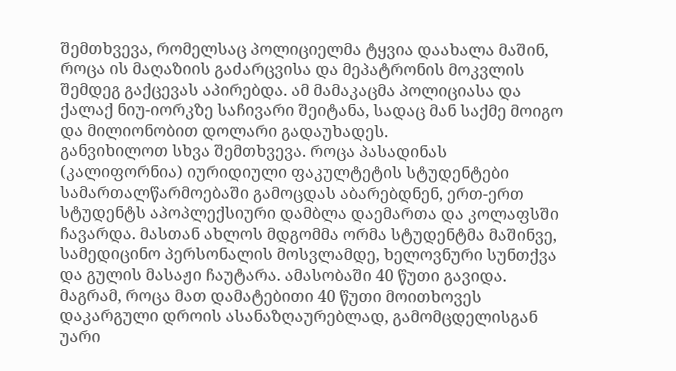შემთხვევა, რომელსაც პოლიციელმა ტყვია დაახალა მაშინ, როცა ის მაღაზიის გაძარცვისა და მეპატრონის მოკვლის შემდეგ გაქცევას აპირებდა. ამ მამაკაცმა პოლიციასა და ქალაქ ნიუ-იორკზე საჩივარი შეიტანა, სადაც მან საქმე მოიგო და მილიონობით დოლარი გადაუხადეს.
განვიხილოთ სხვა შემთხვევა. როცა პასადინას (კალიფორნია) იურიდიული ფაკულტეტის სტუდენტები სამართალწარმოებაში გამოცდას აბარებდნენ, ერთ-ერთ სტუდენტს აპოპლექსიური დამბლა დაემართა და კოლაფსში ჩავარდა. მასთან ახლოს მდგომმა ორმა სტუდენტმა მაშინვე, სამედიცინო პერსონალის მოსვლამდე, ხელოვნური სუნთქვა და გულის მასაჟი ჩაუტარა. ამასობაში 40 წუთი გავიდა. მაგრამ, როცა მათ დამატებითი 40 წუთი მოითხოვეს დაკარგული დროის ასანაზღაურებლად, გამომცდელისგან უარი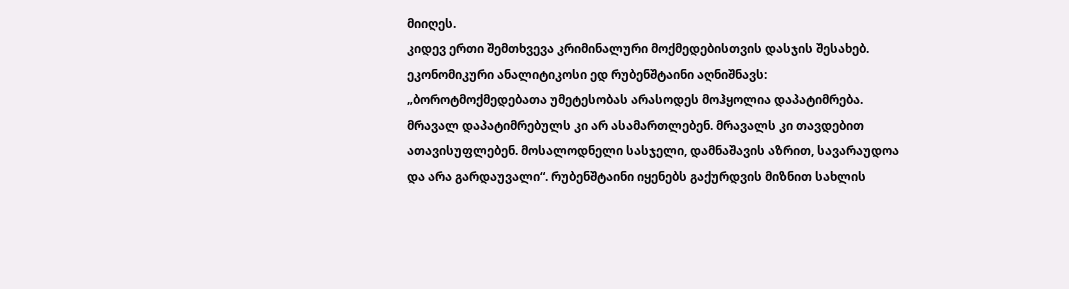მიიღეს.
კიდევ ერთი შემთხვევა კრიმინალური მოქმედებისთვის დასჯის შესახებ. ეკონომიკური ანალიტიკოსი ედ რუბენშტაინი აღნიშნავს: „ბოროტმოქმედებათა უმეტესობას არასოდეს მოჰყოლია დაპატიმრება. მრავალ დაპატიმრებულს კი არ ასამართლებენ. მრავალს კი თავდებით ათავისუფლებენ. მოსალოდნელი სასჯელი, დამნაშავის აზრით, სავარაუდოა და არა გარდაუვალი“. რუბენშტაინი იყენებს გაქურდვის მიზნით სახლის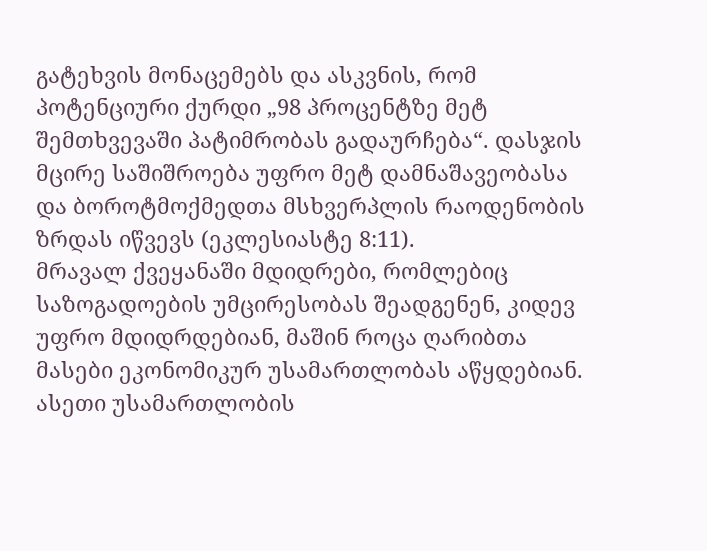გატეხვის მონაცემებს და ასკვნის, რომ პოტენციური ქურდი „98 პროცენტზე მეტ შემთხვევაში პატიმრობას გადაურჩება“. დასჯის მცირე საშიშროება უფრო მეტ დამნაშავეობასა და ბოროტმოქმედთა მსხვერპლის რაოდენობის ზრდას იწვევს (ეკლესიასტე 8:11).
მრავალ ქვეყანაში მდიდრები, რომლებიც საზოგადოების უმცირესობას შეადგენენ, კიდევ უფრო მდიდრდებიან, მაშინ როცა ღარიბთა მასები ეკონომიკურ უსამართლობას აწყდებიან. ასეთი უსამართლობის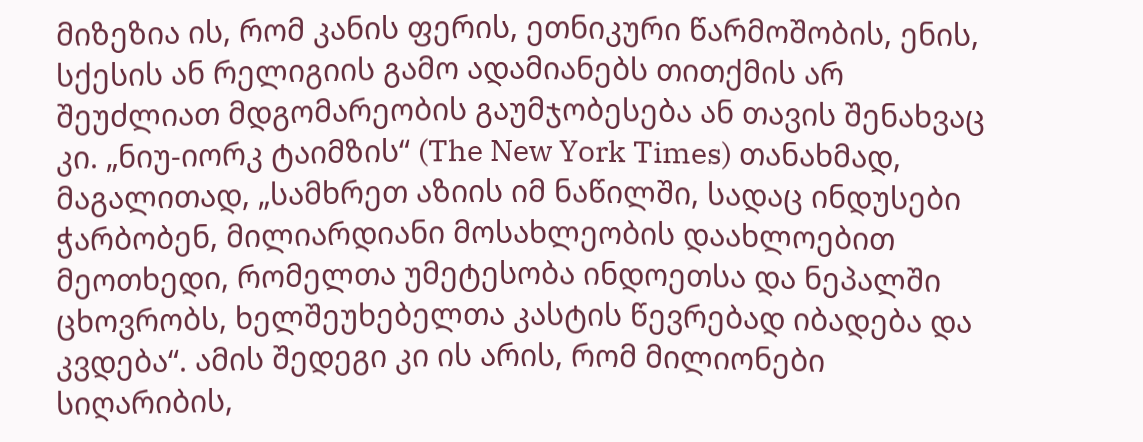მიზეზია ის, რომ კანის ფერის, ეთნიკური წარმოშობის, ენის, სქესის ან რელიგიის გამო ადამიანებს თითქმის არ შეუძლიათ მდგომარეობის გაუმჯობესება ან თავის შენახვაც კი. „ნიუ-იორკ ტაიმზის“ (The New York Times) თანახმად, მაგალითად, „სამხრეთ აზიის იმ ნაწილში, სადაც ინდუსები ჭარბობენ, მილიარდიანი მოსახლეობის დაახლოებით მეოთხედი, რომელთა უმეტესობა ინდოეთსა და ნეპალში ცხოვრობს, ხელშეუხებელთა კასტის წევრებად იბადება და კვდება“. ამის შედეგი კი ის არის, რომ მილიონები სიღარიბის,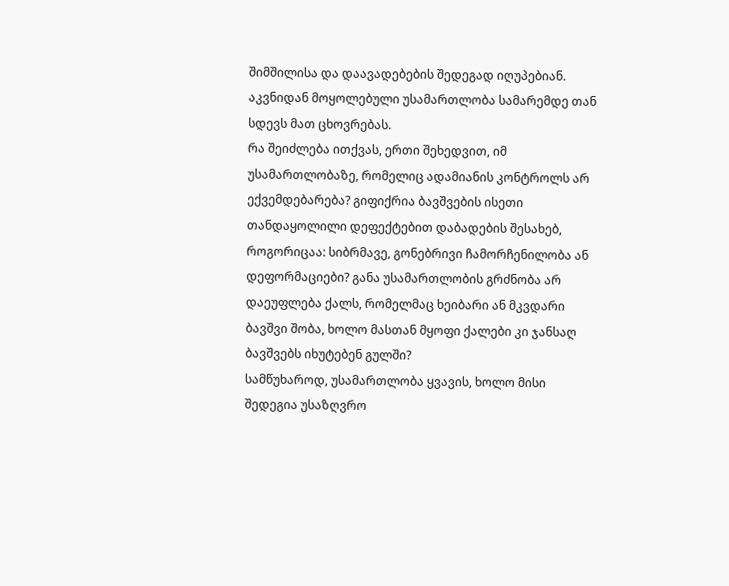შიმშილისა და დაავადებების შედეგად იღუპებიან. აკვნიდან მოყოლებული უსამართლობა სამარემდე თან სდევს მათ ცხოვრებას.
რა შეიძლება ითქვას, ერთი შეხედვით, იმ უსამართლობაზე, რომელიც ადამიანის კონტროლს არ ექვემდებარება? გიფიქრია ბავშვების ისეთი თანდაყოლილი დეფექტებით დაბადების შესახებ, როგორიცაა: სიბრმავე, გონებრივი ჩამორჩენილობა ან დეფორმაციები? განა უსამართლობის გრძნობა არ დაეუფლება ქალს, რომელმაც ხეიბარი ან მკვდარი ბავშვი შობა, ხოლო მასთან მყოფი ქალები კი ჯანსაღ ბავშვებს იხუტებენ გულში?
სამწუხაროდ, უსამართლობა ყვავის, ხოლო მისი შედეგია უსაზღვრო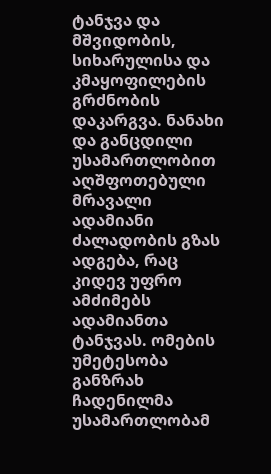ტანჯვა და მშვიდობის, სიხარულისა და კმაყოფილების გრძნობის დაკარგვა. ნანახი და განცდილი უსამართლობით აღშფოთებული მრავალი ადამიანი ძალადობის გზას ადგება, რაც კიდევ უფრო ამძიმებს ადამიანთა ტანჯვას. ომების უმეტესობა განზრახ ჩადენილმა უსამართლობამ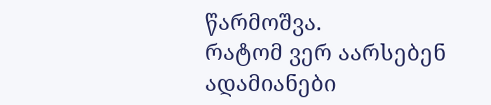წარმოშვა.
რატომ ვერ აარსებენ ადამიანები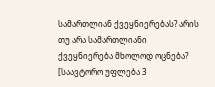სამართლიან ქვეყნიერებას? არის თუ არა სამართლიანი ქვეყნიერება მხოლოდ ოცნება?
[საავტორო უფლება 3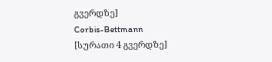გვერდზე]
Corbis-Bettmann
[სურათი 4 გვერდზე]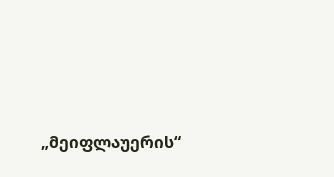„მეიფლაუერის“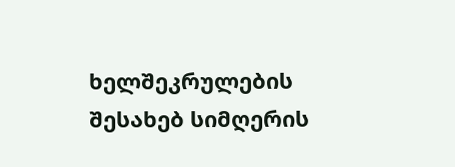ხელშეკრულების შესახებ სიმღერის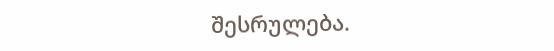შესრულება.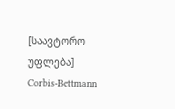[საავტორო უფლება]
Corbis-Bettmann